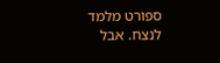ספורט מלמד לנצח. אבל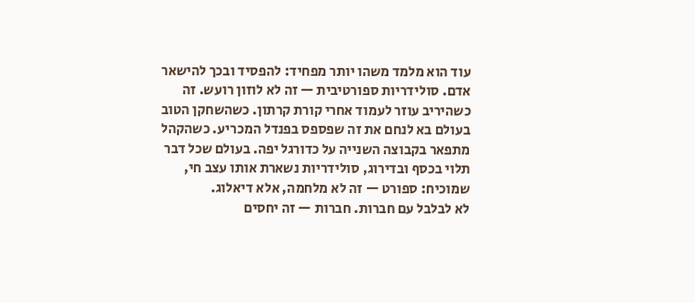עוד הוא מלמד משהו יותר מפחיד: להפסיד ובכך להישאר אדם. סולידריות ספורטיבית — זה לא לוזון רועש. זה כשהיריב עוזר לעמוד אחרי קורת קרתון. כשהשחקן הטוב בעולם בא לנחם את זה שפספס בפנדל המכריע. כשהקהל מתפאר בקבוצה השנייה על כדורגל יפה. בעולם שכל דבר תלוי בכסף ובדירוג, סולידריות נשארת אותו עצב חי, שמוכיח: ספורט — זה לא מלחמה, אלא דיאלוג.
לא לבלבל עם חברות. חברות — זה יחסים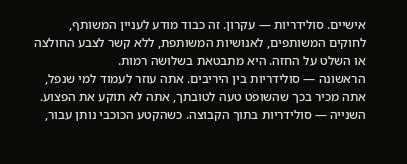אישיים. סולידריות — עקרון. זה כבוד מודע לעניין המשותף, לחוקים המשותפים, לאנושיות המשותפת, ללא קשר לצבע החולצה או השלט על החזה. היא מתבטאת בשלושה רמות.
הראשונה — סולידריות בין היריבים. אתה עוזר לעמוד למי שנפל, אתה מכיר בכך שהשופט טעה לטובתך, אתה לא תוקע את הפצוע. השנייה — סולידריות בתוך הקבוצה. כשהקטע הכוכבי נותן עבור,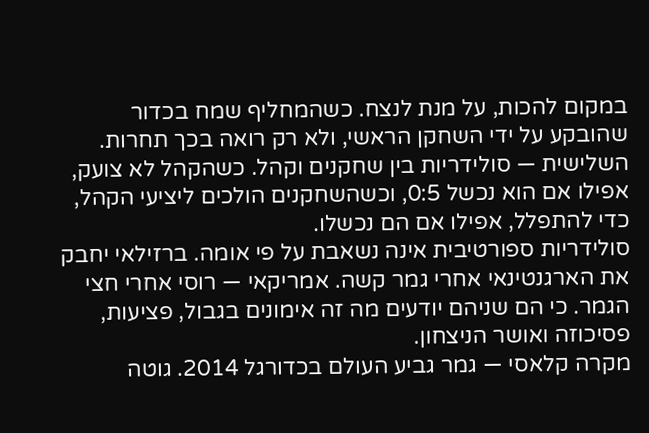במקום להכות, על מנת לנצח. כשהמחליף שמח בכדור שהובקע על ידי השחקן הראשי, ולא רק רואה בכך תחרות. השלישית — סולידריות בין שחקנים וקהל. כשהקהל לא צועק, אפילו אם הוא נכשל 0:5, וכשהשחקנים הולכים ליציעי הקהל, כדי להתפלל, אפילו אם הם נכשלו.
סולידריות ספורטיבית אינה נשאבת על פי אומה. ברזילאי יחבק את הארגנטינאי אחרי גמר קשה. אמריקאי — רוסי אחרי חצי הגמר. כי הם שניהם יודעים מה זה אימונים בגבול, פציעות, פסיכוזה ואושר הניצחון.
מקרה קלאסי — גמר גביע העולם בכדורגל 2014. גוטה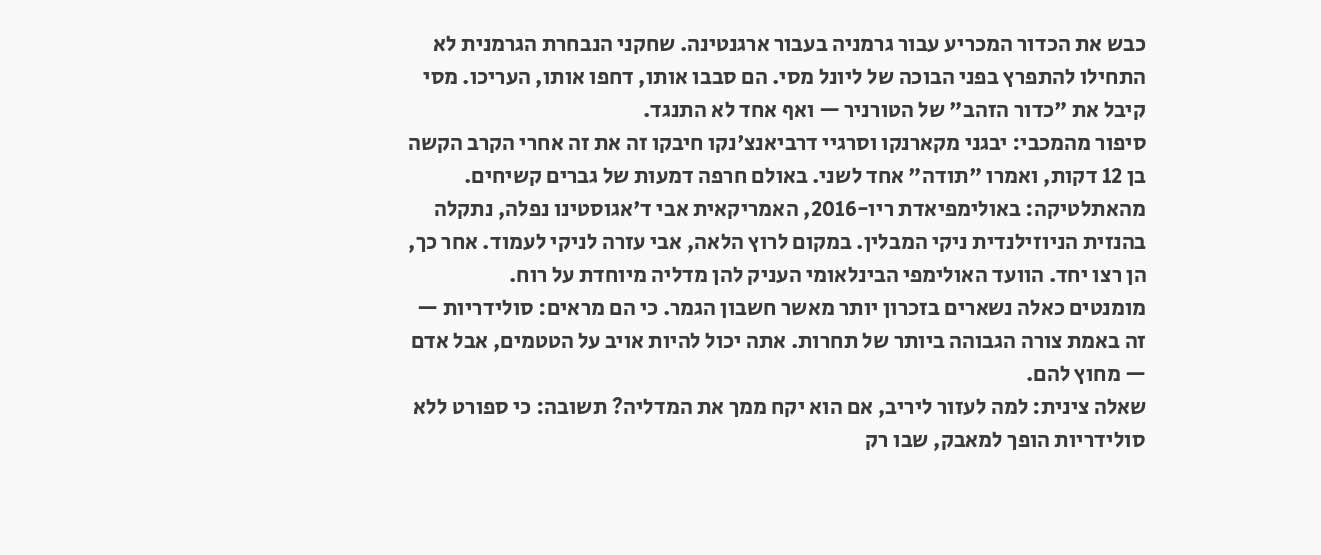כבש את הכדור המכריע עבור גרמניה בעבור ארגנטינה. שחקני הנבחרת הגרמנית לא התחילו להתפרץ בפני הבוכה של ליונל מסי. הם סבבו אותו, דחפו אותו, העריכו. מסי קיבל את "כדור הזהב" של הטורניר — ואף אחד לא התנגד.
סיפור מהמכבי: יבגני מקארנקו וסרגיי דרביאנצ'נקו חיבקו זה את זה אחרי הקרב הקשה בן 12 דקות, ואמרו "תודה" אחד לשני. באולם חרפה דמעות של גברים קשיחים.
מהאתלטיקה: באולימפיאדת ריו-2016, האמריקאית אבי ד'אגוסטינו נפלה, נתקלה בהנזית הניוזילנדית ניקי המבלין. במקום לרוץ הלאה, אבי עזרה לניקי לעמוד. אחר כך, הן רצו יחד. הוועד האולימפי הבינלאומי העניק להן מדליה מיוחדת על רוח.
מומנטים כאלה נשארים בזכרון יותר מאשר חשבון הגמר. כי הם מראים: סולידריות — זה באמת צורה הגבוהה ביותר של תחרות. אתה יכול להיות אויב על הטטמים, אבל אדם — מחוץ להם.
שאלה צינית: למה לעזור ליריב, אם הוא יקח ממך את המדליה? תשובה: כי ספורט ללא סולידריות הופך למאבק, שבו רק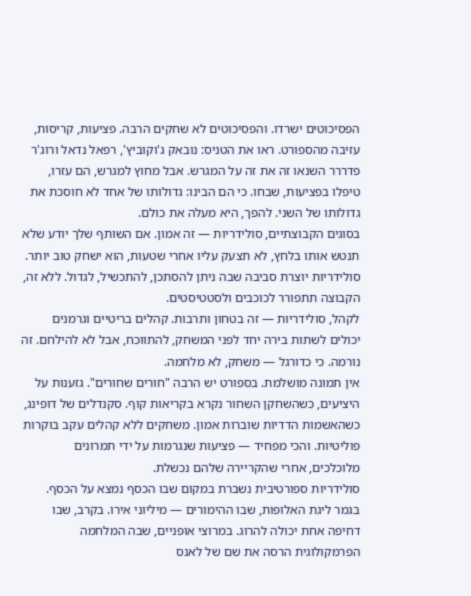הפסיכוטים ישרדו. והפסיכוטים לא שחקים הרבה. פציעות, קריסות, עזיבה מהספורט. ראו את הטניס: נובאק ג'וקוביץ', רפאל נדאל ורוג'ר פדררר השנאו זה את זה על המגרש. אבל מחוץ למגרש, הם עזרו, טיפלו בפציעות, שבחו. כי הם הבינו: גדולותו של אחד לא חוסכת את גדולותו של השני. להפך, היא מעלה את כולם.
בסוגים הקבוצתיים, סולידריות — זה אמון. אם השותף שלך יודע שלא תנטש אותו בלחץ, לא תצעק עליו אחרי שטעות, הוא ישחק טוב יותר. סולידריות יוצרת סביבה שבה ניתן להסתכן, להתכשיל, לגדול. ללא זה, הקבוצה תתפורר לכוכבים ולסטטיסטים.
לקהל, סולידריות — זה בטחון ותרבות. קהלים בריטיים וגרמנים יכולים לשתות בירה יחד לפני המשחק, להתווכח, אבל לא להילחם. זה נורמה. כי כדורגל — משחק, לא מלחמה.
אין תמונה מושלמת. בספורט יש הרבה "חורים שחורים". גזענות על היציעים, כשהשחקן השחור נקרא בקריאות קוף. סקנדלים של דופינג, כשהאשמות הדדיות שוברות אמון. משחקים ללא קהלים עקב בוקרות פוליטיות. והכי מפחיד — פציעות שנגרמות על ידי תמרונים מלוכלכים, אחרי שהקריירה שלהם נכשלת.
סולידריות ספורטיבית נשברת במקום שבו הכסף נמצא על הכסף. בגמר ליגת האלופות, שבו ההימורים — מיליוני אירו. בקרב, שבו דחיפה אחת יכולה להרוג. במרוצי אופניים, שבה המלחמה הפרמקולוגית הרסה את שם של לאנס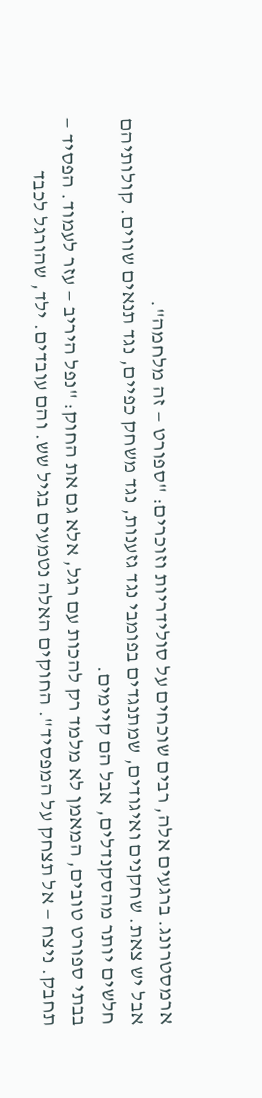ארמסטרונג. ברגעים אלה, רבים שוכחים על סולידריות וזוכרים: "ספורט — זה מלחמה".
אבל יש צאת. שחקנים ואיגודים, שמתנגדים בפומבי נגד גזענות, נגד משחק כפיים, נגד תנאים שווים. קולותיהם חלשים יותר מהסקנדלים, אבל הם קיימים.
בבתי ספורט טובים, המאמן לא מלמד רק להכות עם רגל, אלא גם את החוק: "נפל היריב — עזר לעמוד. הפסיד — תחבק. ניצח — אל תצחק על המפסיד". החוקים האלה נטמעים בגיל שש. והם עובדים. ילד, שהורגל לכבד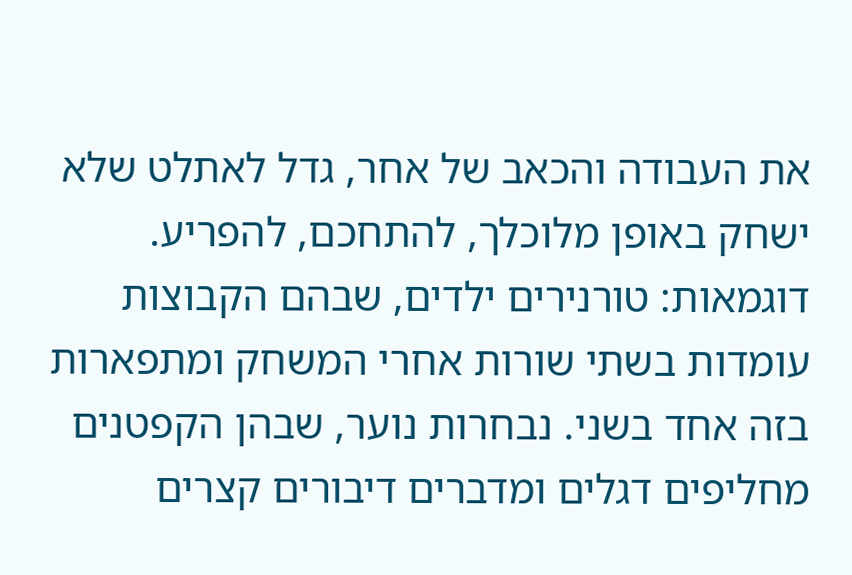את העבודה והכאב של אחר, גדל לאתלט שלא ישחק באופן מלוכלך, להתחכם, להפריע.
דוגמאות: טורנירים ילדים, שבהם הקבוצות עומדות בשתי שורות אחרי המשחק ומתפארות בזה אחד בשני. נבחרות נוער, שבהן הקפטנים מחליפים דגלים ומדברים דיבורים קצרים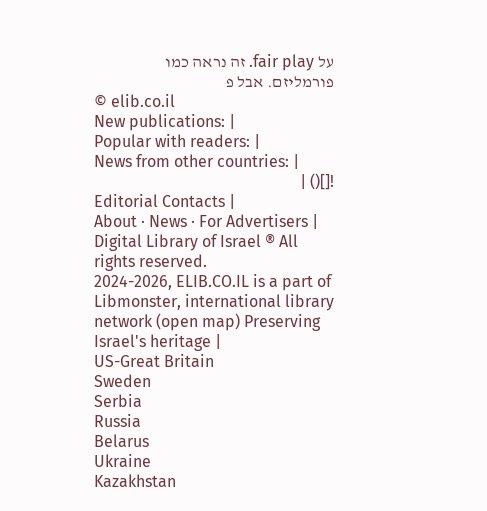על fair play. זה נראה כמו פורמליזם. אבל פ
© elib.co.il
New publications: |
Popular with readers: |
News from other countries: |
![]() |
Editorial Contacts |
About · News · For Advertisers |
Digital Library of Israel ® All rights reserved.
2024-2026, ELIB.CO.IL is a part of Libmonster, international library network (open map) Preserving Israel's heritage |
US-Great Britain
Sweden
Serbia
Russia
Belarus
Ukraine
Kazakhstan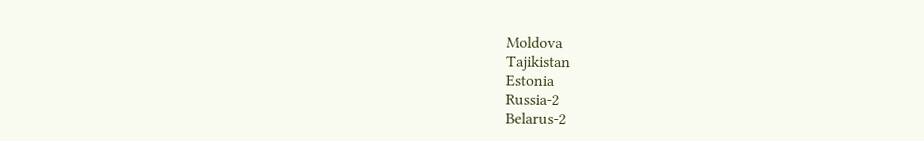Moldova
Tajikistan
Estonia
Russia-2
Belarus-2